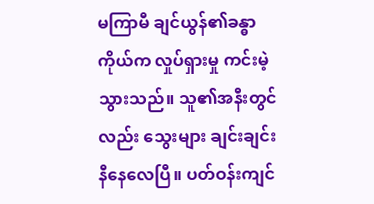မကြာမီ ချင်ယွန်၏ခန္ဓာကိုယ်က လှုပ်ရှားမှု ကင်းမဲ့သွားသည်။ သူ၏အနီးတွင်လည်း သွေးများ ချင်းချင်းနီနေလေပြီ။ ပတ်ဝန်းကျင်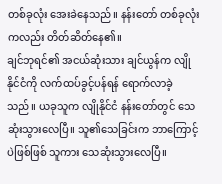တစ်ခုလုံး အေးခဲနေသည်။ နန်းတော် တစ်ခုလုံးကလည်း တိတ်ဆိတ်နေ၏။
ချင်ဘုရင်၏ အငယ်ဆုံးသား ချင်ယွန်က လျိုနိုင်ငံကို လက်ထပ်ခွင့်ပန်ရန် ရောက်လာခဲ့သည်။ ယခုသူက လျိုနိုင်ငံ နန်းတော်တွင် သေဆုံးသွားလေပြီ။ သူ၏သေခြင်းက ဘာကြောင့်ပဲဖြစ်ဖြစ် သူကား သေဆုံးသွားလေပြီ။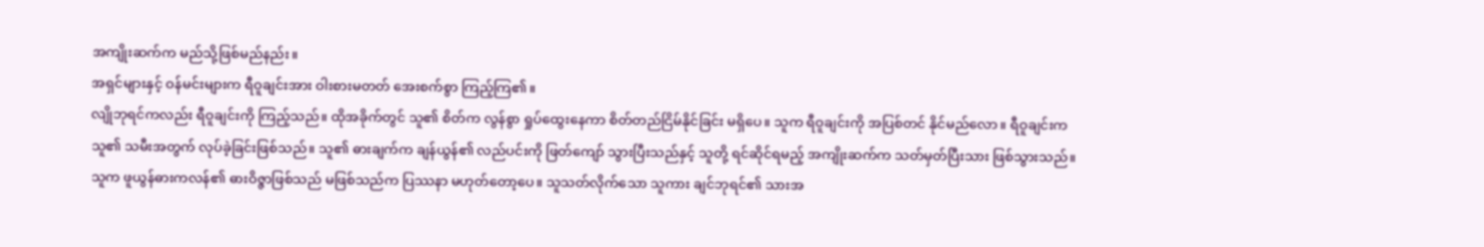အကျိုးဆက်က မည်သို့ဖြစ်မည်နည်း။
အရှင်များနှင့် ဝန်မင်းများက ရီဝူချင်းအား ဝါးစားမတတ် အေးစက်စွာ ကြည့်ကြ၏။
လျိုဘုရင်ကလည်း ရီဝူချင်းကို ကြည့်သည်။ ထိုအခိုက်တွင် သူ၏ စိတ်က လွန်စွာ ရှုပ်ထွေးနေကာ စိတ်တည်ငြိမ်နိုင်ခြင်း မရှိပေ။ သူက ရီဝူချင်းကို အပြစ်တင် နိုင်မည်လော။ ရီဝူချင်းက သူ၏ သမီးအတွက် လုပ်ခဲ့ခြင်းဖြစ်သည်။ သူ၏ ဓားချက်က ချန်ယွန်၏ လည်ပင်းကို ဖြတ်ကျော် သွားပြီးသည်နှင့် သူတို့ ရင်ဆိုင်ရမည့် အကျိုးဆက်က သတ်မှတ်ပြီးသား ဖြစ်သွားသည်။ သူက ဖူယွန်ဓားကလန်၏ ဓားဝိဇ္ဇာဖြစ်သည် မဖြစ်သည်က ပြဿနာ မဟုတ်တော့ပေ။ သူသတ်လိုက်သော သူကား ချင်ဘုရင်၏ သားအ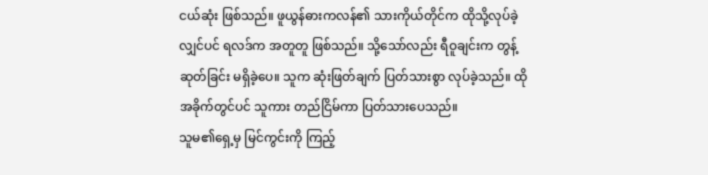ငယ်ဆုံး ဖြစ်သည်။ ဖူယွန်ဓားကလန်၏ သားကိုယ်တိုင်က ထိုသို့လုပ်ခဲ့လျှင်ပင် ရလဒ်က အတူတူ ဖြစ်သည်။ သို့သော်လည်း ရီဝူချင်းက တွန့်ဆုတ်ခြင်း မရှိခဲ့ပေ။ သူက ဆုံးဖြတ်ချက် ပြတ်သားစွာ လုပ်ခဲ့သည်။ ထိုအခိုက်တွင်ပင် သူကား တည်ငြိမ်ကာ ပြတ်သားပေသည်။
သူမ၏ရှေ့မှ မြင်ကွင်းကို ကြည့်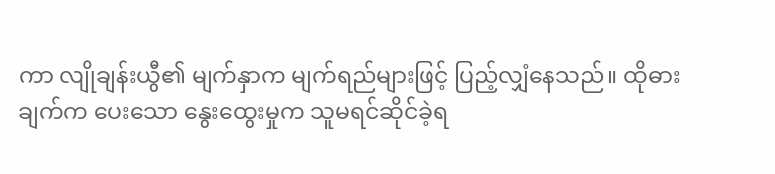ကာ လျိုချန်းယွီ၏ မျက်နှာက မျက်ရည်များဖြင့် ပြည့်လျှံနေသည်။ ထိုဓားချက်က ပေးသော နွေးထွေးမှုက သူမရင်ဆိုင်ခဲ့ရ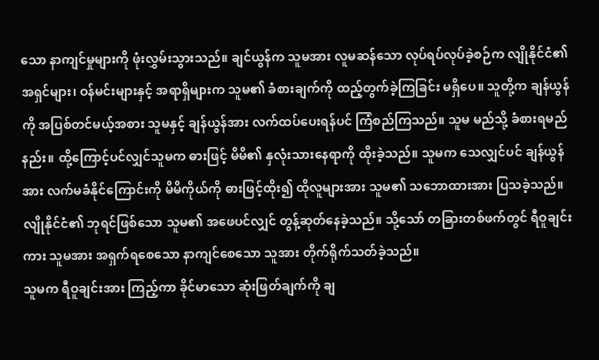သော နာကျင်မှုများကို ဖုံးလွှမ်းသွားသည်။ ချင်ယွန်က သူမအား လူမဆန်သော လုပ်ရပ်လုပ်ခဲ့စဉ်က လျိုနိုင်ငံ၏ အရှင်များ၊ ဝန်မင်းများနှင့် အရာရှိများက သူမ၏ ခံစားချက်ကို ထည့်တွက်ခဲ့ကြခြင်း မရှိပေ။ သူတို့က ချန်ယွန်ကို အပြစ်တင်မယ့်အစား သူမနှင့် ချန်ယွန်အား လက်ထပ်ပေးရန်ပင် ကြံစည်ကြသည်။ သူမ မည်သို့ ခံစားရမည်နည်း။ ထို့ကြောင့်ပင်လျှင်သူမက ဓားဖြင့် မိမိ၏ နှလုံးသားနေရာကို ထိုးခဲ့သည်။ သူမက သေလျှင်ပင် ချန်ယွန်အား လက်မခံနိုင်ကြောင်းကို မိမိကိုယ်ကို ဓားဖြင့်ထိုး၍ ထိုလူများအား သူမ၏ သဘောထားအား ပြသခဲ့သည်။ လျိုနိုင်ငံ၏ ဘုရင်ဖြစ်သော သူမ၏ အဖေပင်လျှင် တွန့်ဆုတ်နေခဲ့သည်။ သို့သော် တခြားတစ်ဖက်တွင် ရီဝူချင်းကား သူမအား အရှက်ရစေသော နာကျင်စေသော သူအား တိုက်ရိုက်သတ်ခဲ့သည်။
သူမက ရီဝူချင်းအား ကြည့်ကာ ခိုင်မာသော ဆုံးဖြတ်ချက်ကို ချ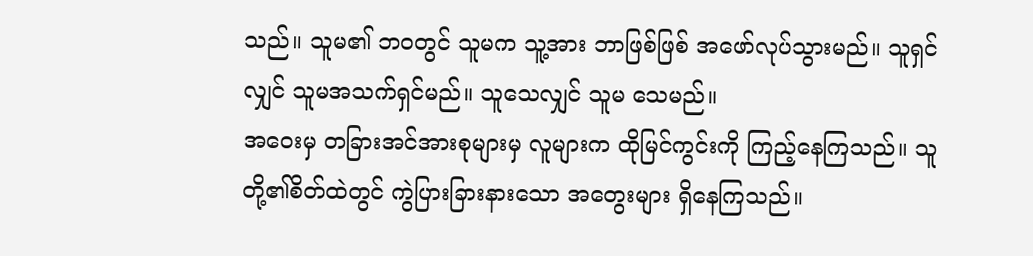သည်။ သူမ၏ ဘဝတွင် သူမက သူ့အား ဘာဖြစ်ဖြစ် အဖော်လုပ်သွားမည်။ သူရှင်လျှင် သူမအသက်ရှင်မည်။ သူသေလျှင် သူမ သေမည်။
အဝေးမှ တခြားအင်အားစုများမှ လူများက ထိုမြင်ကွင်းကို ကြည့်နေကြသည်။ သူတို့၏စိတ်ထဲတွင် ကွဲပြားခြားနားသော အတွေးများ ရှိနေကြသည်။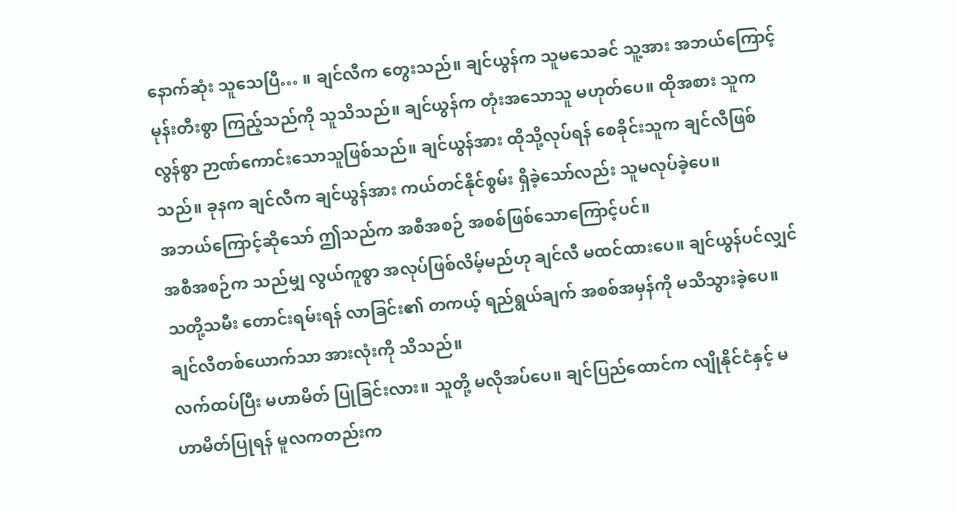နောက်ဆုံး သူသေပြီ… ။ ချင်လီက တွေးသည်။ ချင်ယွန်က သူမသေခင် သူ့အား အဘယ်ကြောင့် မုန်းတီးစွာ ကြည့်သည်ကို သူသိသည်။ ချင်ယွန်က တုံးအသောသူ မဟုတ်ပေ။ ထိုအစား သူက လွန်စွာ ဉာဏ်ကောင်းသောသူဖြစ်သည်။ ချင်ယွန်အား ထိုသို့လုပ်ရန် စေခိုင်းသူက ချင်လီဖြစ်သည်။ ခုနက ချင်လီက ချင်ယွန်အား ကယ်တင်နိုင်စွမ်း ရှိခဲ့သော်လည်း သူမလုပ်ခဲ့ပေ။
အဘယ်ကြောင့်ဆိုသော် ဤသည်က အစီအစဉ် အစစ်ဖြစ်သောကြောင့်ပင်။
အစီအစဉ်က သည်မျှ လွယ်ကူစွာ အလုပ်ဖြစ်လိမ့်မည်ဟု ချင်လီ မထင်ထားပေ။ ချင်ယွန်ပင်လျှင် သတို့သမီး တောင်းရမ်းရန် လာခြင်း၏ တကယ့် ရည်ရွယ်ချက် အစစ်အမှန်ကို မသိသွားခဲ့ပေ။ ချင်လီတစ်ယောက်သာ အားလုံးကို သိသည်။
လက်ထပ်ပြီး မဟာမိတ် ပြုခြင်းလား။ သူတို့ မလိုအပ်ပေ။ ချင်ပြည်ထောင်က လျိုနိုင်ငံနှင့် မဟာမိတ်ပြုရန် မူလကတည်းက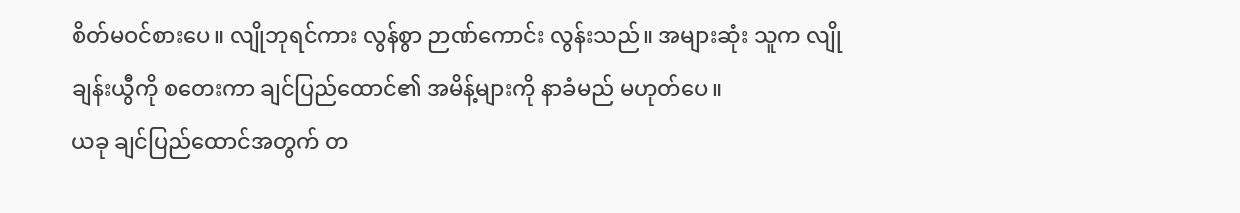စိတ်မဝင်စားပေ။ လျိုဘုရင်ကား လွန်စွာ ဉာဏ်ကောင်း လွန်းသည်။ အများဆုံး သူက လျိုချန်းယွီကို စတေးကာ ချင်ပြည်ထောင်၏ အမိန့်များကို နာခံမည် မဟုတ်ပေ။
ယခု ချင်ပြည်ထောင်အတွက် တ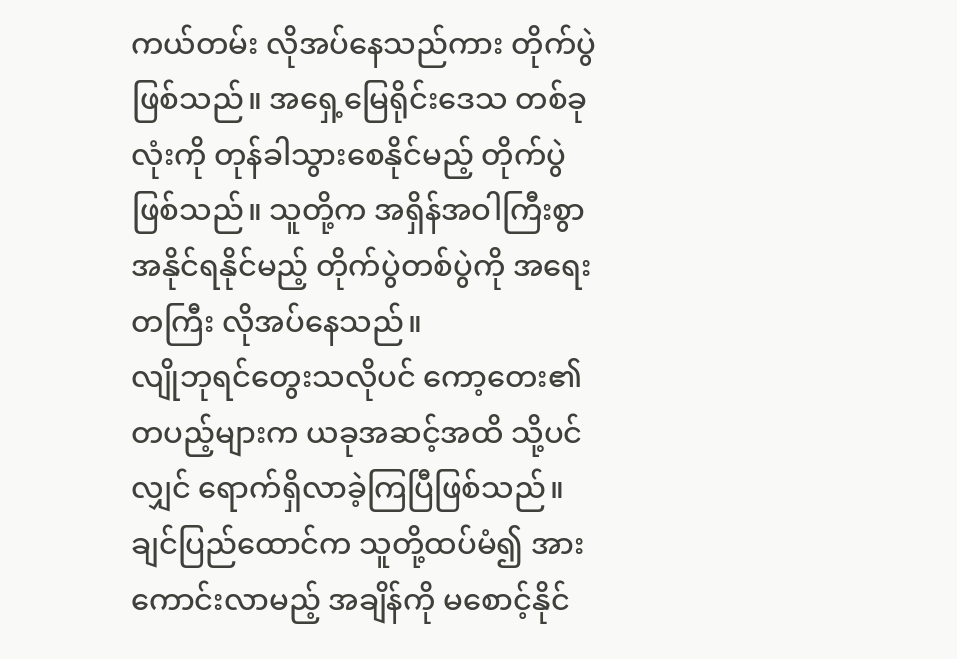ကယ်တမ်း လိုအပ်နေသည်ကား တိုက်ပွဲဖြစ်သည်။ အရှေ့မြေရိုင်းဒေသ တစ်ခုလုံးကို တုန်ခါသွားစေနိုင်မည့် တိုက်ပွဲဖြစ်သည်။ သူတို့က အရှိန်အဝါကြီးစွာ အနိုင်ရနိုင်မည့် တိုက်ပွဲတစ်ပွဲကို အရေးတကြီး လိုအပ်နေသည်။
လျိုဘုရင်တွေးသလိုပင် ကော့တေး၏ တပည့်များက ယခုအဆင့်အထိ သို့ပင်လျှင် ရောက်ရှိလာခဲ့ကြပြီဖြစ်သည်။ ချင်ပြည်ထောင်က သူတို့ထပ်မံ၍ အားကောင်းလာမည့် အချိန်ကို မစောင့်နိုင်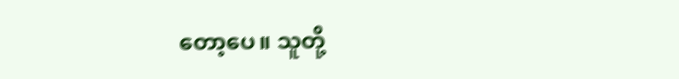တော့ပေ။ သူတို့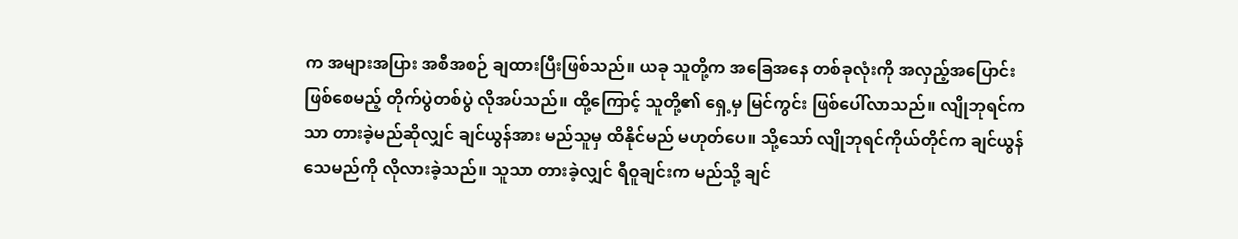က အများအပြား အစီအစဉ် ချထားပြီးဖြစ်သည်။ ယခု သူတို့က အခြေအနေ တစ်ခုလုံးကို အလှည့်အပြောင်း ဖြစ်စေမည့် တိုက်ပွဲတစ်ပွဲ လိုအပ်သည်။ ထို့ကြောင့် သူတို့၏ ရှေ့မှ မြင်ကွင်း ဖြစ်ပေါ်လာသည်။ လျိုဘုရင်ကသာ တားခဲ့မည်ဆိုလျှင် ချင်ယွန်အား မည်သူမှ ထိနိုင်မည် မဟုတ်ပေ။ သို့သော် လျိုဘုရင်ကိုယ်တိုင်က ချင်ယွန်သေမည်ကို လိုလားခဲ့သည်။ သူသာ တားခဲ့လျှင် ရီဝူချင်းက မည်သို့ ချင်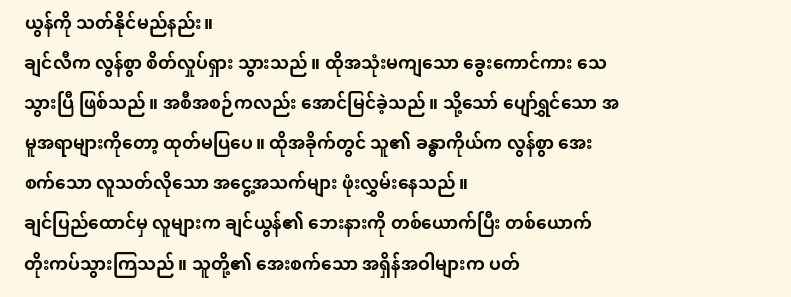ယွန်ကို သတ်နိုင်မည်နည်း။
ချင်လီက လွန်စွာ စိတ်လှုပ်ရှား သွားသည်။ ထိုအသုံးမကျသော ခွေးကောင်ကား သေသွားပြီ ဖြစ်သည်။ အစီအစဉ်ကလည်း အောင်မြင်ခဲ့သည်။ သို့သော် ပျော်ရွှင်သော အမူအရာများကိုတော့ ထုတ်မပြပေ။ ထိုအခိုက်တွင် သူ၏ ခန္ဓာကိုယ်က လွန်စွာ အေးစက်သော လူသတ်လိုသော အငွေ့အသက်များ ဖုံးလွှမ်းနေသည်။
ချင်ပြည်ထောင်မှ လူများက ချင်ယွန်၏ ဘေးနားကို တစ်ယောက်ပြီး တစ်ယောက် တိုးကပ်သွားကြသည်။ သူတို့၏ အေးစက်သော အရှိန်အဝါများက ပတ်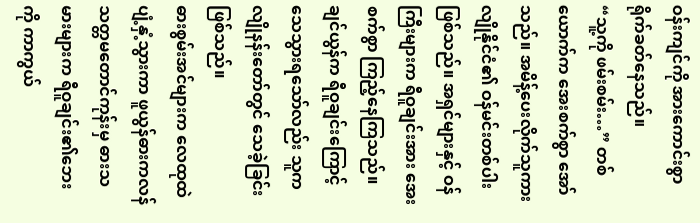ဝန်းကျင်ကို အားကောင်းစွာ ရိုက်ခတ်နေသည်။
“သူ့ကို ဖမ်းစမ်း…” တစ်ယောက်က အေးစက်စွာ အော်သည်။ အမိန့်ပေးလိုက်သူကား လျိုနိုင်ငံ၏ ဝန်မင်းတစ်ပါး ဖြစ်သည်။ အရှင်များနှင့် ဝန်ကြီးများက ရီဝူချင်းအား အေးစက်စွာ ကြည့်နေကြသည်။ ချင်ယွန်က ရီဝူချင်းကြောင့် သေသွားရသော်လည်း သူက လျိုနန်းတော်တွင် သေခဲ့ခြင်းဖြစ်သည်။
ဓားစွမ်းအင်များက လေထုထဲ ပျံ့နှံ့သွားကာ ဖူယွန်ဓားကလန် သတ္တမတောင်ကုန်းမှ ဓားသမားများက ရီဝူချင်း၏ဘေးကို ကာကွယ်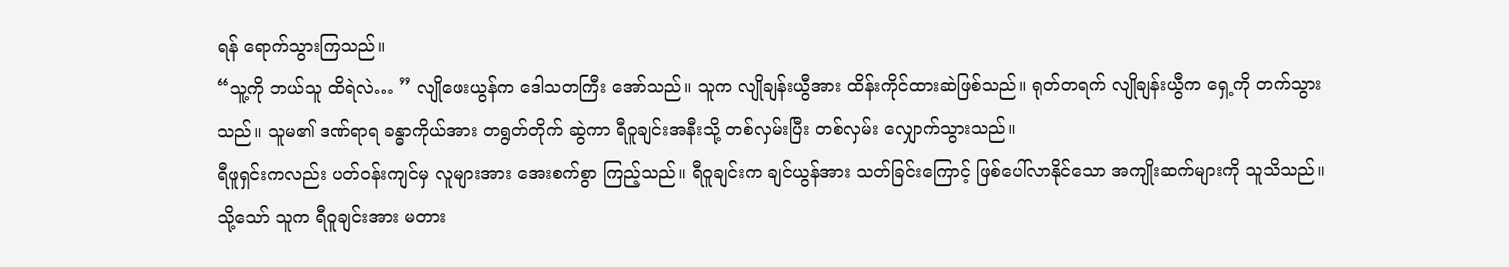ရန် ရောက်သွားကြသည်။
“သူ့ကို ဘယ်သူ ထိရဲလဲ… ” လျိုဖေးယွန်က ဒေါသတကြီး အော်သည်။ သူက လျိုချန်းယွီအား ထိန်းကိုင်ထားဆဲဖြစ်သည်။ ရုတ်တရက် လျိုချန်းယွီက ရှေ့ကို တက်သွားသည်။ သူမ၏ ဒဏ်ရာရ ခန္ဓာကိုယ်အား တရွတ်တိုက် ဆွဲကာ ရီဝူချင်းအနီးသို့ တစ်လှမ်းပြီး တစ်လှမ်း လျှောက်သွားသည်။
ရီဖူရှင်းကလည်း ပတ်ဝန်းကျင်မှ လူများအား အေးစက်စွာ ကြည့်သည်။ ရီဝူချင်းက ချင်ယွန်အား သတ်ခြင်းကြောင့် ဖြစ်ပေါ်လာနိုင်သော အကျိုးဆက်များကို သူသိသည်။ သို့သော် သူက ရီဝူချင်းအား မတား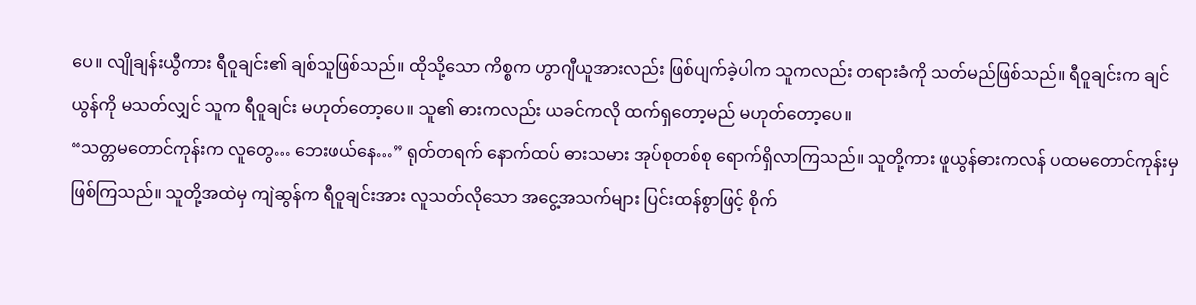ပေ။ လျိုချန်းယွီကား ရီဝူချင်း၏ ချစ်သူဖြစ်သည်။ ထိုသို့သော ကိစ္စက ဟွာဂျီယူအားလည်း ဖြစ်ပျက်ခဲ့ပါက သူကလည်း တရားခံကို သတ်မည်ဖြစ်သည်။ ရီဝူချင်းက ချင်ယွန်ကို မသတ်လျှင် သူက ရီဝူချင်း မဟုတ်တော့ပေ။ သူ၏ ဓားကလည်း ယခင်ကလို ထက်ရှတော့မည် မဟုတ်တော့ပေ။
“သတ္တမတောင်ကုန်းက လူတွေ… ဘေးဖယ်နေ…” ရုတ်တရက် နောက်ထပ် ဓားသမား အုပ်စုတစ်စု ရောက်ရှိလာကြသည်။ သူတို့ကား ဖူယွန်ဓားကလန် ပထမတောင်ကုန်းမှ ဖြစ်ကြသည်။ သူတို့အထဲမှ ကျဲဆွန်က ရီဝူချင်းအား လူသတ်လိုသော အငွေ့အသက်များ ပြင်းထန်စွာဖြင့် စိုက်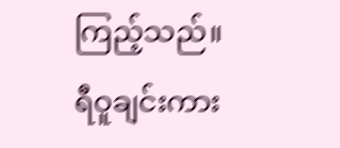ကြည့်သည်။
ရီဝူချင်းကား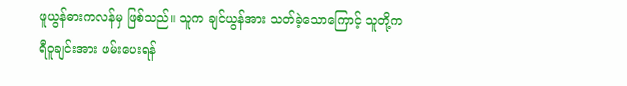ဖူယွန်ဓားကလန်မှ ဖြစ်သည်။ သူက ချင်ယွန်အား သတ်ခဲ့သောကြောင့် သူတို့က ရီဝူချင်းအား ဖမ်းပေးရန်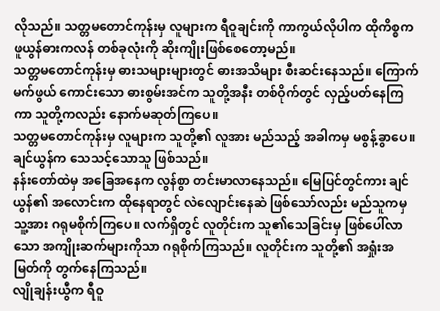လိုသည်။ သတ္တမတောင်ကုန်းမှ လူများက ရီဝူချင်းကို ကာကွယ်လိုပါက ထိုကိစ္စက ဖူယွန်ဓားကလန် တစ်ခုလုံးကို ဆိုးကျိုးဖြစ်စေတော့မည်။
သတ္တမတောင်ကုန်းမှ ဓားသများများတွင် ဓားအသိများ စီးဆင်းနေသည်။ ကြောက်မက်ဖွယ် ကောင်းသော ဓားစွမ်းအင်က သူတို့အနီး တစ်ဝိုက်တွင် လှည့်ပတ်နေကြကာ သူတို့ကလည်း နောက်မဆုတ်ကြပေ။
သတ္တမတောင်ကုန်းမှ လူများက သူတို့၏ လူအား မည်သည့် အခါကမှ မစွန့်ခွာပေ။ ချင်ယွန်က သေသင့်သောသူ ဖြစ်သည်။
နန်းတော်ထဲမှ အခြေအနေက လွန်စွာ တင်းမာလာနေသည်။ မြေပြင်တွင်ကား ချင်ယွန်၏ အလောင်းက ထိုနေရာတွင် လဲလျောင်းနေဆဲ ဖြစ်သော်လည်း မည်သူကမှ သူ့အား ဂရုမစိုက်ကြပေ။ လက်ရှိတွင် လူတိုင်းက သူ၏သေခြင်းမှ ဖြစ်ပေါ်လာသော အကျိုးဆက်များကိုသာ ဂရုစိုက်ကြသည်။ လူတိုင်းက သူတို့၏ အရှုံးအမြတ်ကို တွက်နေကြသည်။
လျိုချန်းယွီက ရီဝူ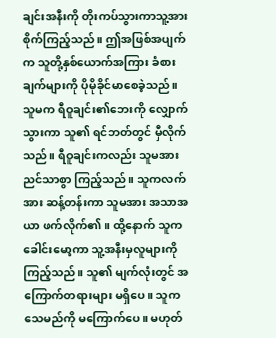ချင်းအနီးကို တိုးကပ်သွားကာသူ့အား စိုက်ကြည့်သည်။ ဤအဖြစ်အပျက်က သူတို့နှစ်ယောက်အကြား ခံစားချက်များကို ပိုမိုခိုင်မာစေခဲ့သည်။ သူမက ရီဝူချင်း၏ဘေးကို လျှောက်သွားကာ သူ၏ ရင်ဘတ်တွင် မှီလိုက်သည်။ ရီဝူချင်းကလည်း သူမအား ညင်သာစွာ ကြည့်သည်။ သူကလက်အား ဆန့်တန်းကာ သူမအား အသာအယာ ဖက်လိုက်၏။ ထို့နောက် သူက ခေါင်းမော့ကာ သူ့အနီးမှလူများကို ကြည့်သည်။ သူ၏ မျက်လုံးတွင် အကြောက်တရားများ မရှိပေ။ သူက သေမည်ကို မကြောက်ပေ။ မဟုတ်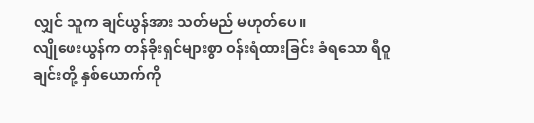လျှင် သူက ချင်ယွန်အား သတ်မည် မဟုတ်ပေ။
လျိုဖေးယွန်က တန်ခိုးရှင်များစွာ ဝန်းရံထားခြင်း ခံရသော ရီဝူချင်းတို့ နှစ်ယောက်ကို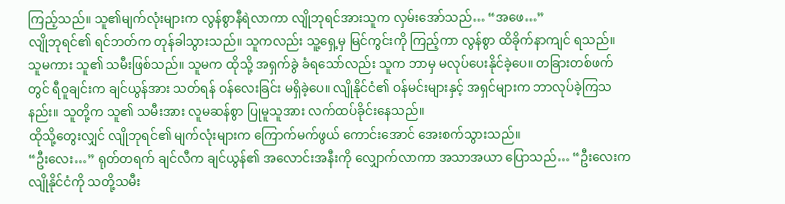ကြည့်သည်။ သူ၏မျက်လုံးများက လွန်စွာနီရဲလာကာ လျိုဘုရင်အားသူက လှမ်းအော်သည်… “အဖေ…”
လျိုဘုရင်၏ ရင်ဘတ်က တုန်ခါသွားသည်။ သူကလည်း သူ့ရှေ့မှ မြင်ကွင်းကို ကြည့်ကာ လွန်စွာ ထိခိုက်နာကျင် ရသည်။ သူမကား သူ၏ သမီးဖြစ်သည်။ သူမက ထိုသို့ အရှက်ခွဲ ခံရသော်လည်း သူက ဘာမှ မလုပ်ပေးနိုင်ခဲ့ပေ။ တခြားတစ်ဖက်တွင် ရီဝူချင်းက ချင်ယွန်အား သတ်ရန် ဝန်လေးခြင်း မရှိခဲ့ပေ။ လျိုနိုင်ငံ၏ ဝန်မင်းများနှင့် အရှင်များက ဘာလုပ်ခဲ့ကြသနည်း။ သူတို့က သူ၏ သမီးအား လူမဆန်စွာ ပြုမူသူအား လက်ထပ်ခိုင်းနေသည်။
ထိုသို့တွေးလျှင် လျိုဘုရင်၏ မျက်လုံးများက ကြောက်မက်ဖွယ် ကောင်းအောင် အေးစက်သွားသည်။
“ဦးလေး…” ရုတ်တရက် ချင်လီက ချင်ယွန်၏ အလောင်းအနီးကို လျှောက်လာကာ အသာအယာ ပြောသည်… “ဦးလေးက လျိုနိုင်ငံကို သတို့သမီး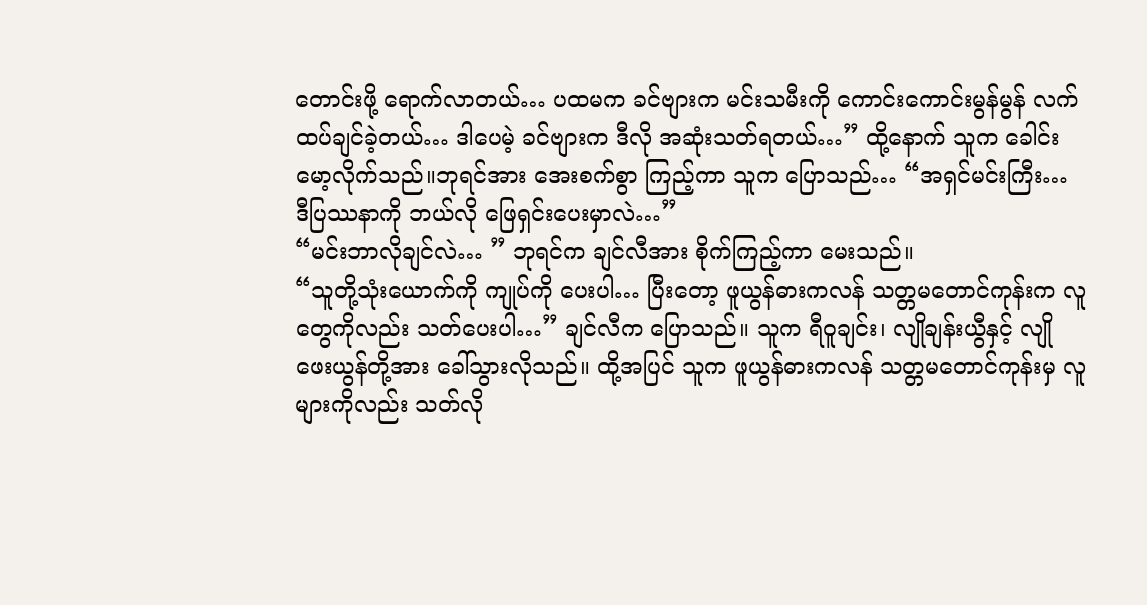တောင်းဖို့ ရောက်လာတယ်… ပထမက ခင်ဗျားက မင်းသမီးကို ကောင်းကောင်းမွန်မွန် လက်ထပ်ချင်ခဲ့တယ်… ဒါပေမဲ့ ခင်ဗျားက ဒီလို အဆုံးသတ်ရတယ်…” ထို့နောက် သူက ခေါင်းမော့လိုက်သည်။ဘုရင်အား အေးစက်စွာ ကြည့်ကာ သူက ပြောသည်… “အရှင်မင်းကြီး… ဒီပြဿနာကို ဘယ်လို ဖြေရှင်းပေးမှာလဲ…”
“မင်းဘာလိုချင်လဲ… ” ဘုရင်က ချင်လီအား စိုက်ကြည့်ကာ မေးသည်။
“သူတို့သုံးယောက်ကို ကျုပ်ကို ပေးပါ… ပြီးတော့ ဖူယွန်ဓားကလန် သတ္တမတောင်ကုန်းက လူတွေကိုလည်း သတ်ပေးပါ…” ချင်လီက ပြောသည်။ သူက ရီဝူချင်း၊ လျိုချန်းယွီနှင့် လျိုဖေးယွန်တို့အား ခေါ်သွားလိုသည်။ ထို့အပြင် သူက ဖူယွန်ဓားကလန် သတ္တမတောင်ကုန်းမှ လူများကိုလည်း သတ်လို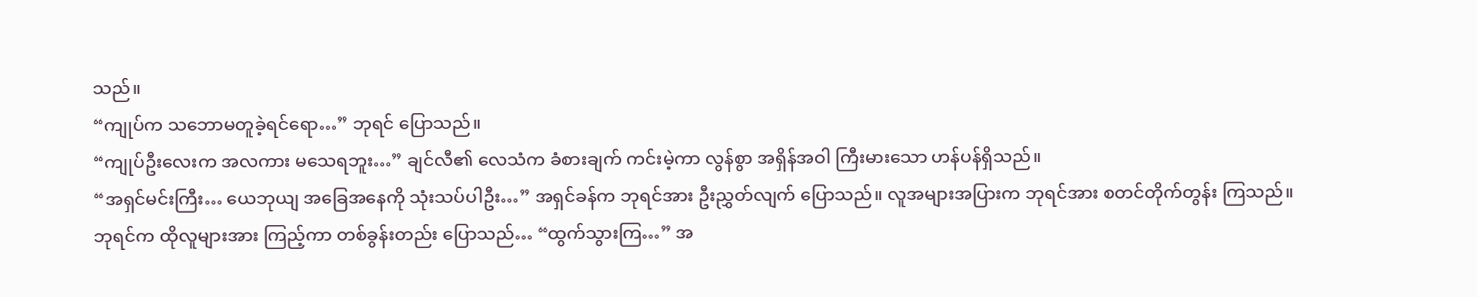သည်။
“ကျုပ်က သဘောမတူခဲ့ရင်ရော…” ဘုရင် ပြောသည်။
“ကျုပ်ဦးလေးက အလကား မသေရဘူး…” ချင်လီ၏ လေသံက ခံစားချက် ကင်းမဲ့ကာ လွန်စွာ အရှိန်အဝါ ကြီးမားသော ဟန်ပန်ရှိသည်။
“အရှင်မင်းကြီး… ယေဘုယျ အခြေအနေကို သုံးသပ်ပါဦး…” အရှင်ခန်က ဘုရင်အား ဦးညွှတ်လျက် ပြောသည်။ လူအများအပြားက ဘုရင်အား စတင်တိုက်တွန်း ကြသည်။
ဘုရင်က ထိုလူများအား ကြည့်ကာ တစ်ခွန်းတည်း ပြောသည်… “ထွက်သွားကြ…” အ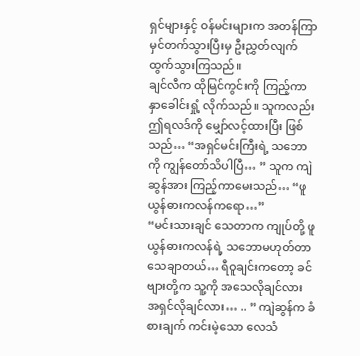ရှင်များနှင့် ဝန်မင်းများက အတန်ကြာ မှင်တက်သွားပြီးမှ ဦးညွှတ်လျက် ထွက်သွားကြသည်။
ချင်လီက ထိုမြင်ကွင်းကို ကြည့်ကာ နှာခေါင်းရှုံ့ လိုက်သည်။ သူကလည်း ဤရလဒ်ကို မျှော်လင့်ထားပြီး ဖြစ်သည်… “အရှင်မင်းကြီးရဲ့ သဘောကို ကျွန်တော်သိပါပြီ… ” သူက ကျဲဆွန်အား ကြည့်ကာမေးသည်… “ဖူယွန်ဓားကလန်ကရော…”
“မင်းသားချင် သေတာက ကျုပ်တို့ ဖူယွန်ဓားကလန်ရဲ့ သဘောမဟုတ်တာ သေချာတယ်… ရီဝူချင်းကတော့ ခင်ဗျားတို့က သူ့ကို အသေလိုချင်လား အရှင်လိုချင်လား… .. ” ကျဲဆွန်က ခံစားချက် ကင်းမဲ့သော လေသံ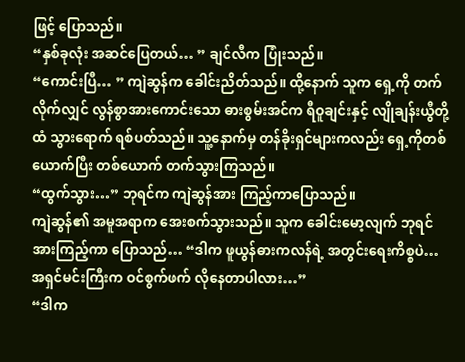ဖြင့် ပြောသည်။
“နှစ်ခုလုံး အဆင်ပြေတယ်… ” ချင်လီက ပြုံးသည်။
“ကောင်းပြီ… ” ကျဲဆွန်က ခေါင်းညိတ်သည်။ ထို့နောက် သူက ရှေ့ကို တက်လိုက်လျှင် လွန်စွာအားကောင်းသော ဓားစွမ်းအင်က ရီဝူချင်းနှင့် လျိုချန်းယွီတို့ထံ သွားရောက် ရစ်ပတ်သည်။ သူ့နောက်မှ တန်ခိုးရှင်များကလည်း ရှေ့ကိုတစ်ယောက်ပြီး တစ်ယောက် တက်သွားကြသည်။
“ထွက်သွား…” ဘုရင်က ကျဲဆွန်အား ကြည့်ကာပြောသည်။
ကျဲဆွန်၏ အမူအရာက အေးစက်သွားသည်။ သူက ခေါင်းမော့လျက် ဘုရင်အားကြည့်ကာ ပြောသည်… “ဒါက ဖူယွန်ဓားကလန်ရဲ့ အတွင်းရေးကိစ္စပဲ… အရှင်မင်းကြီးက ဝင်စွက်ဖက် လိုနေတာပါလား…”
“ဒါက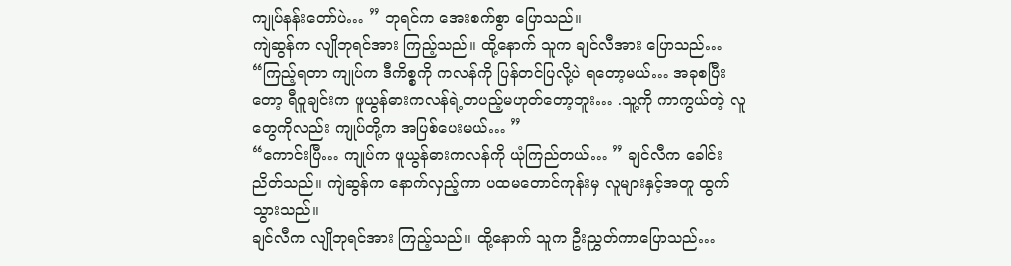ကျုပ်နန်းတော်ပဲ… ” ဘုရင်က အေးစက်စွာ ပြောသည်။
ကျဲဆွန်က လျိုဘုရင်အား ကြည့်သည်။ ထို့နောက် သူက ချင်လီအား ပြောသည်… “ကြည့်ရတာ ကျုပ်က ဒီကိစ္စကို ကလန်ကို ပြန်တင်ပြလို့ပဲ ရတော့မယ်… အခုစပြီးတော့ ရီဝူချင်းက ဖူယွန်ဓားကလန်ရဲ့တပည့်မဟုတ်တော့ဘူး… .သူ့ကို ကာကွယ်တဲ့ လူတွေကိုလည်း ကျုပ်တို့က အပြစ်ပေးမယ်… ”
“ကောင်းပြီ… ကျုပ်က ဖူယွန်ဓားကလန်ကို ယုံကြည်တယ်… ” ချင်လီက ခေါင်းညိတ်သည်။ ကျဲဆွန်က နောက်လှည့်ကာ ပထမတောင်ကုန်းမှ လူများနှင့်အတူ ထွက်သွားသည်။
ချင်လီက လျိုဘုရင်အား ကြည့်သည်။ ထို့နောက် သူက ဦးညွှတ်ကာပြောသည်…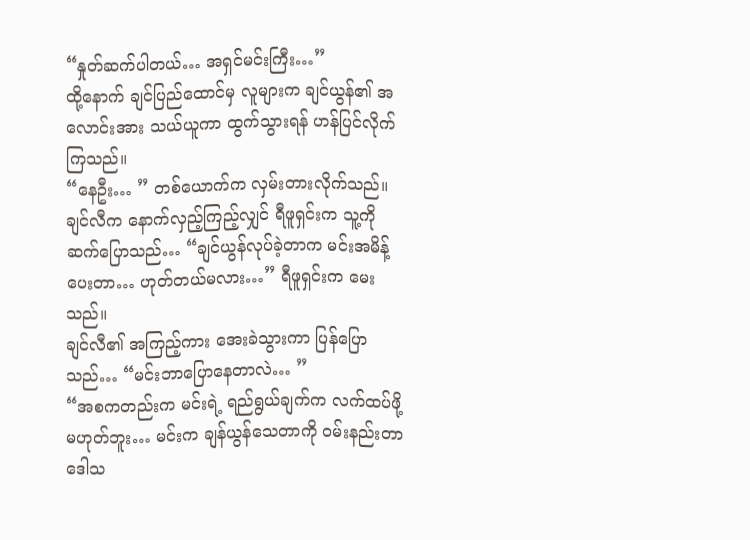“နှုတ်ဆက်ပါတယ်… အရှင်မင်းကြီး…”
ထို့နောက် ချင်ပြည်ထောင်မှ လူများက ချင်ယွန်၏ အလောင်းအား သယ်ယူကာ ထွက်သွားရန် ဟန်ပြင်လိုက်ကြသည်။
“နေဦး… ” တစ်ယောက်က လှမ်းတားလိုက်သည်။ ချင်လီက နောက်လှည့်ကြည့်လျှင် ရီဖူရှင်းက သူ့ကို ဆက်ပြောသည်… “ချင်ယွန်လုပ်ခဲ့တာက မင်းအမိန့်ပေးတာ… ဟုတ်တယ်မလား…” ရီဖူရှင်းက မေးသည်။
ချင်လီ၏ အကြည့်ကား အေးခဲသွားကာ ပြန်ပြောသည်… “မင်းဘာပြောနေတာလဲ… ”
“အစကတည်းက မင်းရဲ့ ရည်ရွယ်ချက်က လက်ထပ်ဖို့ မဟုတ်ဘူး… မင်းက ချန်ယွန်သေတာကို ဝမ်းနည်းတာ ဒေါသ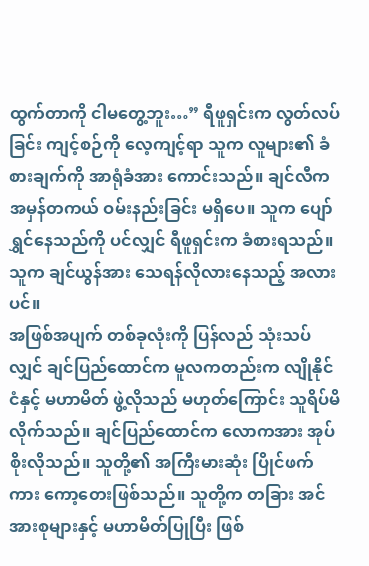ထွက်တာကို ငါမတွေ့ဘူး…” ရီဖူရှင်းက လွတ်လပ်ခြင်း ကျင့်စဉ်ကို လေ့ကျင့်ရာ သူက လူများ၏ ခံစားချက်ကို အာရုံခံအား ကောင်းသည်။ ချင်လီက အမှန်တကယ် ဝမ်းနည်းခြင်း မရှိပေ။ သူက ပျော်ရွှင်နေသည်ကို ပင်လျှင် ရီဖူရှင်းက ခံစားရသည်။ သူက ချင်ယွန်အား သေရန်လိုလားနေသည့် အလားပင်။
အဖြစ်အပျက် တစ်ခုလုံးကို ပြန်လည် သုံးသပ်လျှင် ချင်ပြည်ထောင်က မူလကတည်းက လျိုနိုင်ငံနှင့် မဟာမိတ် ဖွဲ့လိုသည် မဟုတ်ကြောင်း သူရိပ်မိလိုက်သည်။ ချင်ပြည်ထောင်က လောကအား အုပ်စိုးလိုသည်။ သူတို့၏ အကြီးမားဆုံး ပြိုင်ဖက်ကား ကော့တေးဖြစ်သည်။ သူတို့က တခြား အင်အားစုများနှင့် မဟာမိတ်ပြုပြီး ဖြစ်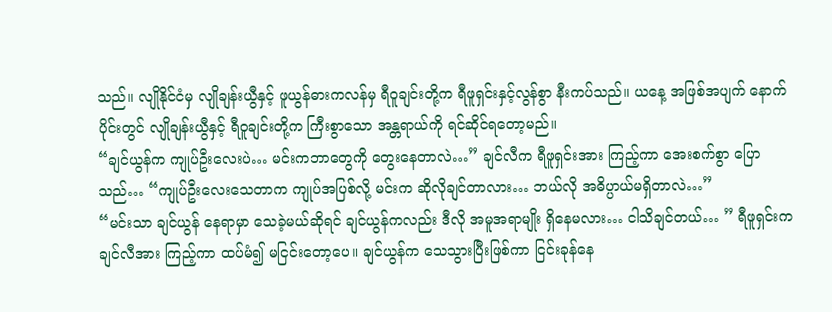သည်။ လျိုနိုင်ငံမှ လျိုချန်းယွီနှင့် ဖူယွန်ဓားကလန်မှ ရီဝူချင်းတို့က ရီဖူရှင်းနှင့်လွန်စွာ နီးကပ်သည်။ ယနေ့ အဖြစ်အပျက် နောက်ပိုင်းတွင် လျိုချန်းယွီနှင့် ရီဝူချင်းတို့က ကြီးစွာသော အန္တရာယ်ကို ရင်ဆိုင်ရတော့မည်။
“ချင်ယွန်က ကျုပ်ဦးလေးပဲ… မင်းကဘာတွေကို တွေးနေတာလဲ…” ချင်လီက ရီဖူရှင်းအား ကြည့်ကာ အေးစက်စွာ ပြောသည်… “ကျုပ်ဦးလေးသေတာက ကျုပ်အပြစ်လို့ မင်းက ဆိုလိုချင်တာလား… ဘယ်လို အဓိပ္ပာယ်မရှိတာလဲ…”
“မင်းသာ ချင်ယွန် နေရာမှာ သေခဲ့မယ်ဆိုရင် ချင်ယွန်ကလည်း ဒီလို အမူအရာမျိုး ရှိနေမလား… ငါသိချင်တယ်… ” ရီဖူရှင်းက ချင်လီအား ကြည့်ကာ ထပ်မံ၍ မငြင်းတော့ပေ။ ချင်ယွန်က သေသွားပြီးဖြစ်ကာ ငြင်းခုန်နေ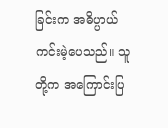ခြင်းက အဓိပ္ပာယ် ကင်းမဲ့ပေသည်။ သူတို့က အကြောင်းပြ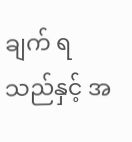ချက် ရသည်နှင့် အ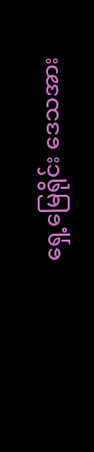ရှေ့မြေရိုင်း ဒေသအား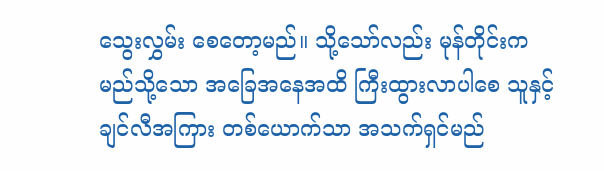သွေးလွှမ်း စေတော့မည်။ သို့သော်လည်း မုန်တိုင်းက မည်သို့သော အခြေအနေအထိ ကြီးထွားလာပါစေ သူနှင့်ချင်လီအကြား တစ်ယောက်သာ အသက်ရှင်မည်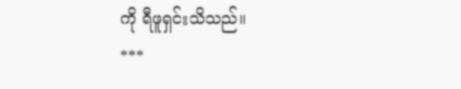ကို ရီဖူရှင်းသိသည်။
***